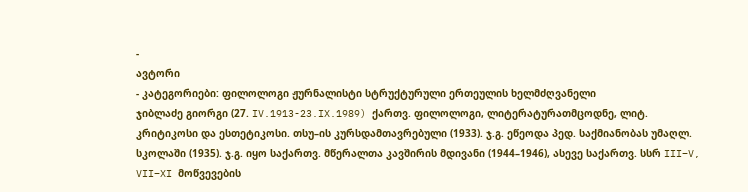-
ავტორი
- კატეგორიები: ფილოლოგი ჟურნალისტი სტრუქტურული ერთეულის ხელმძღვანელი
ჯიბლაძე გიორგი (27. IV.1913-23.IX.1989) ქართვ. ფილოლოგი, ლიტერატურათმცოდნე, ლიტ. კრიტიკოსი და ესთეტიკოსი. თსუ–ის კურსდამთავრებული (1933). ჯ.გ. ეწეოდა პედ. საქმიანობას უმაღლ. სკოლაში (1935). ჯ.გ. იყო საქართვ. მწერალთა კავშირის მდივანი (1944–1946), ასევე საქართვ. სსრ III–V, VII–XI მოწვევების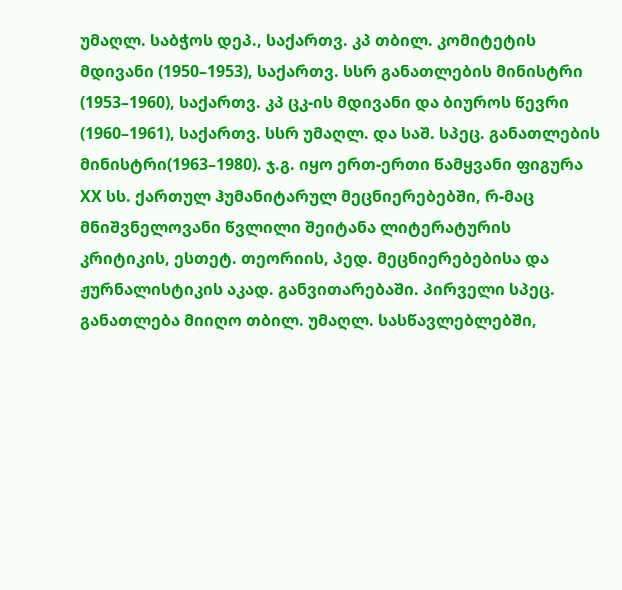უმაღლ. საბჭოს დეპ., საქართვ. კპ თბილ. კომიტეტის მდივანი (1950–1953), საქართვ. სსრ განათლების მინისტრი (1953–1960), საქართვ. კპ ცკ-ის მდივანი და ბიუროს წევრი (1960–1961), საქართვ. სსრ უმაღლ. და საშ. სპეც. განათლების მინისტრი(1963–1980). ჯ.გ. იყო ერთ-ერთი წამყვანი ფიგურა XX სს. ქართულ ჰუმანიტარულ მეცნიერებებში, რ-მაც მნიშვნელოვანი წვლილი შეიტანა ლიტერატურის კრიტიკის, ესთეტ. თეორიის, პედ. მეცნიერებებისა და ჟურნალისტიკის აკად. განვითარებაში. პირველი სპეც. განათლება მიიღო თბილ. უმაღლ. სასწავლებლებში,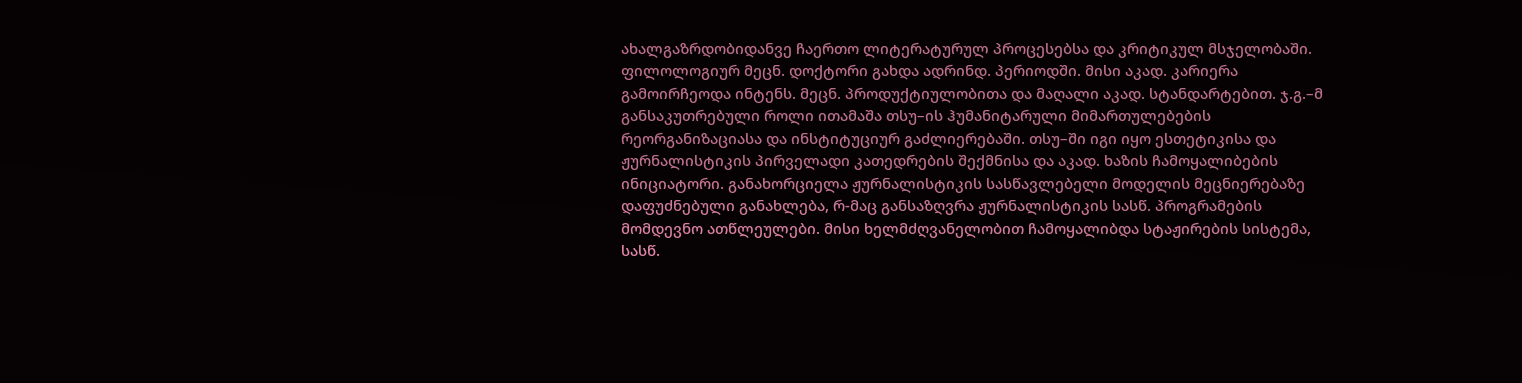ახალგაზრდობიდანვე ჩაერთო ლიტერატურულ პროცესებსა და კრიტიკულ მსჯელობაში. ფილოლოგიურ მეცნ. დოქტორი გახდა ადრინდ. პერიოდში. მისი აკად. კარიერა გამოირჩეოდა ინტენს. მეცნ. პროდუქტიულობითა და მაღალი აკად. სტანდარტებით. ჯ.გ.–მ განსაკუთრებული როლი ითამაშა თსუ–ის ჰუმანიტარული მიმართულებების რეორგანიზაციასა და ინსტიტუციურ გაძლიერებაში. თსუ–ში იგი იყო ესთეტიკისა და ჟურნალისტიკის პირველადი კათედრების შექმნისა და აკად. ხაზის ჩამოყალიბების ინიციატორი. განახორციელა ჟურნალისტიკის სასწავლებელი მოდელის მეცნიერებაზე დაფუძნებული განახლება, რ-მაც განსაზღვრა ჟურნალისტიკის სასწ. პროგრამების მომდევნო ათწლეულები. მისი ხელმძღვანელობით ჩამოყალიბდა სტაჟირების სისტემა, სასწ.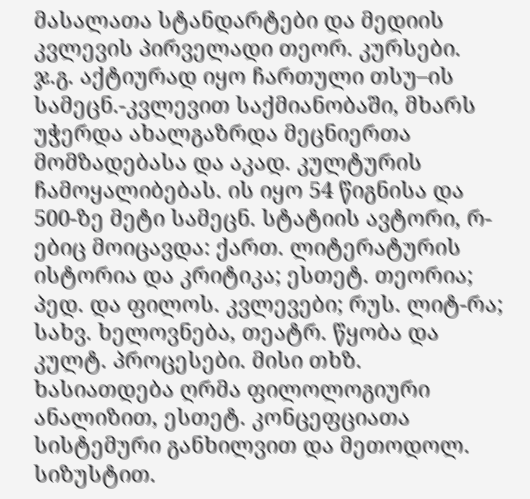მასალათა სტანდარტები და მედიის კვლევის პირველადი თეორ. კურსები. ჯ.გ. აქტიურად იყო ჩართული თსუ–ის სამეცნ.-კვლევით საქმიანობაში, მხარს უჭერდა ახალგაზრდა მეცნიერთა მომზადებასა და აკად. კულტურის ჩამოყალიბებას. ის იყო 54 წიგნისა და 500-ზე მეტი სამეცნ. სტატიის ავტორი, რ-ებიც მოიცავდა: ქართ. ლიტერატურის ისტორია და კრიტიკა; ესთეტ. თეორია; პედ. და ფილოს. კვლევები; რუს. ლიტ-რა; სახვ. ხელოვნება, თეატრ. წყობა და კულტ. პროცესები. მისი თხზ. ხასიათდება ღრმა ფილოლოგიური ანალიზით, ესთეტ. კონცეფციათა სისტემური განხილვით და მეთოდოლ. სიზუსტით.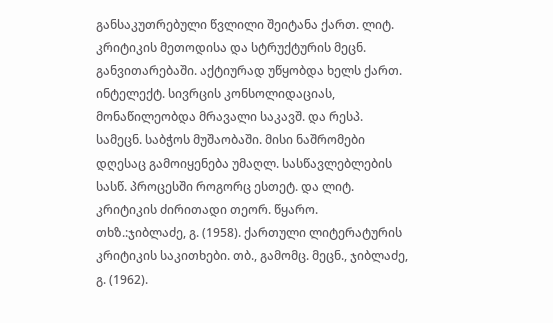განსაკუთრებული წვლილი შეიტანა ქართ. ლიტ. კრიტიკის მეთოდისა და სტრუქტურის მეცნ. განვითარებაში. აქტიურად უწყობდა ხელს ქართ. ინტელექტ. სივრცის კონსოლიდაციას, მონაწილეობდა მრავალი საკავშ. და რესპ. სამეცნ. საბჭოს მუშაობაში. მისი ნაშრომები დღესაც გამოიყენება უმაღლ. სასწავლებლების სასწ. პროცესში როგორც ესთეტ. და ლიტ. კრიტიკის ძირითადი თეორ. წყარო.
თხზ.:ჯიბლაძე, გ. (1958). ქართული ლიტერატურის კრიტიკის საკითხები. თბ., გამომც. მეცნ., ჯიბლაძე, გ. (1962).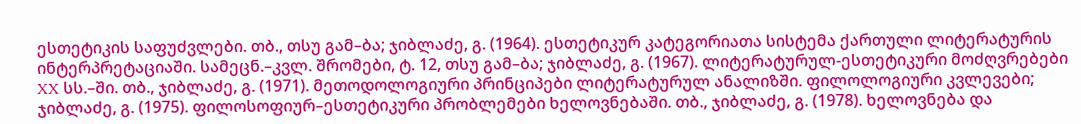ესთეტიკის საფუძვლები. თბ., თსუ გამ–ბა; ჯიბლაძე, გ. (1964). ესთეტიკურ კატეგორიათა სისტემა ქართული ლიტერატურის ინტერპრეტაციაში. სამეცნ.–კვლ. შრომები, ტ. 12, თსუ გამ–ბა; ჯიბლაძე, გ. (1967). ლიტერატურულ-ესთეტიკური მოძღვრებები XX სს.–ში. თბ., ჯიბლაძე, გ. (1971). მეთოდოლოგიური პრინციპები ლიტერატურულ ანალიზში. ფილოლოგიური კვლევები; ჯიბლაძე, გ. (1975). ფილოსოფიურ–ესთეტიკური პრობლემები ხელოვნებაში. თბ., ჯიბლაძე, გ. (1978). ხელოვნება და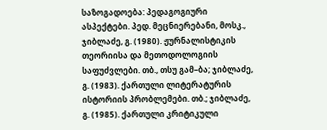საზოგადოება: პედაგოგიური ასპექტები. პედ. მეცნიერებანი, მოსკ., ჯიბლაძე, გ. (1980). ჟურნალისტიკის თეორიისა და მეთოდოლოგიის საფუძვლები. თბ., თსუ გამ–ბა; ჯიბლაძე, გ. (1983). ქართული ლიტერატურის ისტორიის პრობლემები. თბ.; ჯიბლაძე, გ. (1985). ქართული კრიტიკული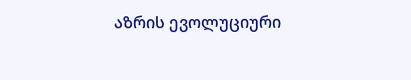აზრის ევოლუციური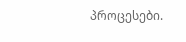პროცესები.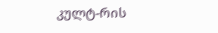კულტ-რის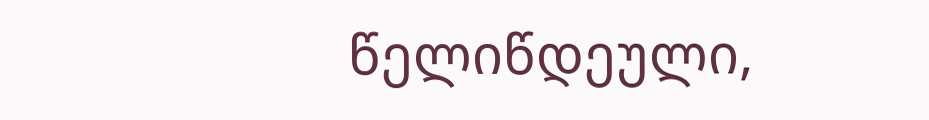წელიწდეული,